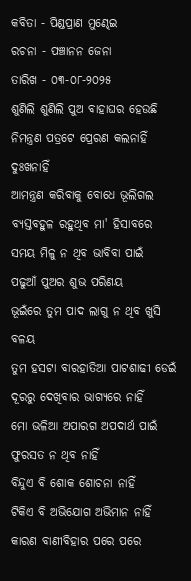କବିତା - ପିଣ୍ଡପ୍ରାଣ ମୁଣ୍ଢେଇ
ରଚନା - ପଞ୍ଚାନନ ଜେନା
ତାରିଖ - ୦୩-୦୮-୨୦୨୫
ଶୁଣିଲି ଶୁଣିଲି ପୁଅ ବାହାଘର ହେଉଛି
ନିମନ୍ତ୍ରଣ ପତ୍ରଟେ ପ୍ରେରଣ କଲନାହିଁ ଦୁଃଖନାହିଁ
ଆମନ୍ତ୍ରଣ କରିବାକୁ ବୋଧେ ଭୂଲିଗଲ
ବ୍ୟସ୍ତବହୁଳ ରହୁଥିବ ମା' ହିସାବରେ
ସମୟ ମିଳୁ ନ ଥିବ ଭାବିବା ପାଇଁ
ପଢୁଆଁ ପୁଅର ଶୁଭ ପରିଣୟ
ଭୂଇଁରେ ତୁମ ପାଦ ଲାଗୁ ନ ଥିବ ଖୁସି ବଳୟ
ତୁମ ହସଟା ବାରହାତିଆ ପାଟଶାଢୀ ଡେଇଁ
ଦୂରରୁ ଦେଖିବାର ଭାଗ୍ୟରେ ନାହିଁ
ମୋ ଭଳିଆ ଅପାରଗ ଅପଦାର୍ଥ ପାଇଁ
ଫୁରସତ ନ ଥିବ ନାହିଁ
ବିନ୍ଦୁଏ ବି ଶୋକ ଶୋଚନା ନାହିଁ
ଟିକିଏ ବି ଅଭିଯୋଗ ଅଭିମାନ ନାହିଁ
କାରଣ ବାଣୀବିହାର ପରେ ପରେ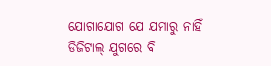ଯୋଗାଯୋଗ ଯେ ଯମାରୁ ନାହିଁ
ଡିଜିଟାଲ୍ ଯୁଗରେ ବି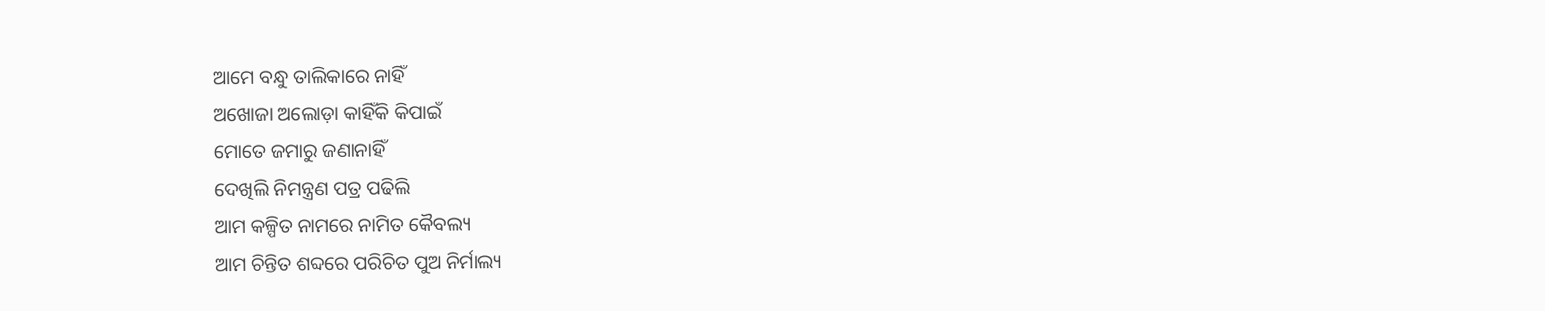ଆମେ ବନ୍ଧୁ ତାଲିକାରେ ନାହିଁ
ଅଖୋଜା ଅଲୋଡ଼ା କାହିଁକି କିପାଇଁ
ମୋତେ ଜମାରୁ ଜଣାନାହିଁ
ଦେଖିଲି ନିମନ୍ତ୍ରଣ ପତ୍ର ପଢିଲି
ଆମ କଳ୍ପିତ ନାମରେ ନାମିତ କୈବଲ୍ୟ
ଆମ ଚିନ୍ତିତ ଶବ୍ଦରେ ପରିଚିତ ପୁଅ ନିର୍ମାଲ୍ୟ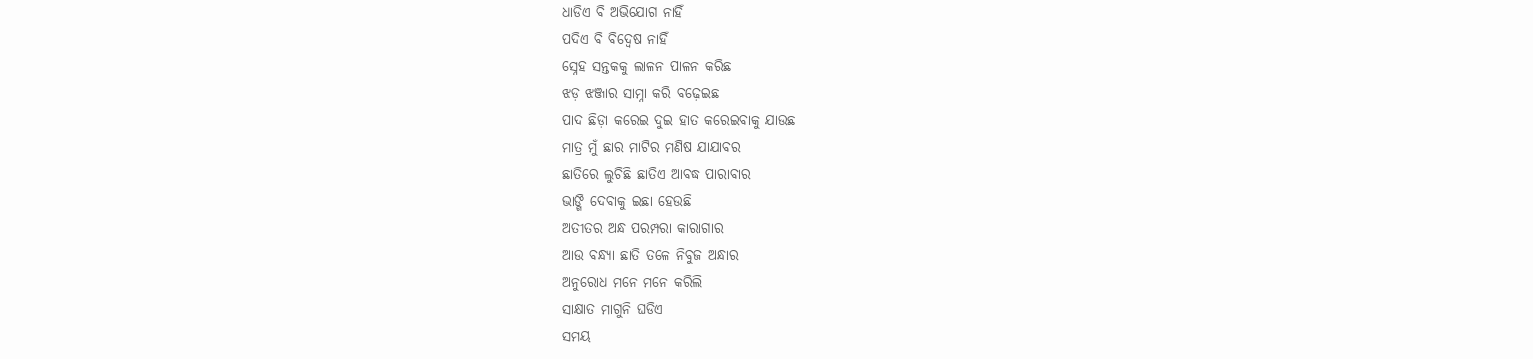ଧାଡିଏ ବି ଅଭିଯୋଗ ନାହିଁ
ପଦିଏ ବି ବିଦ୍ୱେଷ ନାହିଁ
ସ୍ନେହ ସନ୍ତକକୁ ଲାଳନ ପାଳନ କରିଛ
ଝଡ଼ ଝଞ୍ଜାର ସାମ୍ନା କରି ବଢ଼େଇଛ
ପାଦ ଛିଡ଼ା କରେଇ ଦୁଇ ହାତ କରେଇବାକୁ ଯାଉଛ
ମାତ୍ର ମୁଁ ଛାର ମାଟିର ମଣିଷ ଯାଯାବର
ଛାତିରେ ଲୁଚିଛି ଛାତିଏ ଆବଦ୍ଧ ପାରାବାର
ଭାଙ୍ଗି ଦେବାକୁ ଇଛା ହେଉଛି
ଅତୀତର ଅନ୍ଧ ପରମ୍ପରା କାରାଗାର
ଆଉ ବନ୍ଧ୍ୟା ଛାତି ତଳେ ନିବୁଜ ଅନ୍ଧାର
ଅନୁରୋଧ ମନେ ମନେ କରିଲି
ସାକ୍ଷାତ ମାଗୁନି ଘଡିଏ
ସମୟ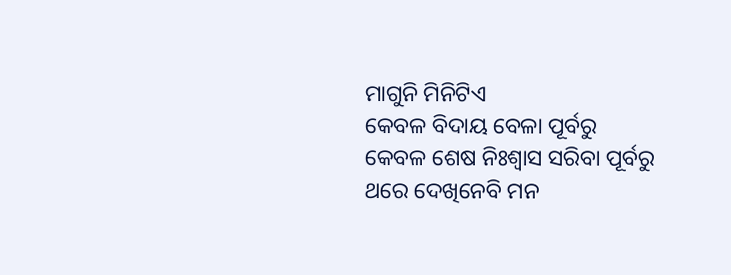ମାଗୁନି ମିନିଟିଏ
କେବଳ ବିଦାୟ ବେଳା ପୂର୍ବରୁ
କେବଳ ଶେଷ ନିଃଶ୍ୱାସ ସରିବା ପୂର୍ବରୁ
ଥରେ ଦେଖିନେବି ମନ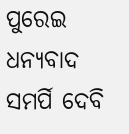ପୁରେଇ
ଧନ୍ୟବାଦ ସମର୍ପି ଦେବି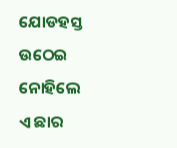ଯୋଡହସ୍ତ ଉଠେଇ
ନୋହିଲେ
ଏ ଛାର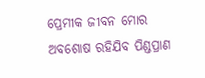ପ୍ରେମୀକ ଜୀବନ ମୋର
ଅବଶୋଷ ରହିଯିବ ପିଣ୍ଡପ୍ରାଣ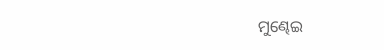ମୁଣ୍ଢେଇ